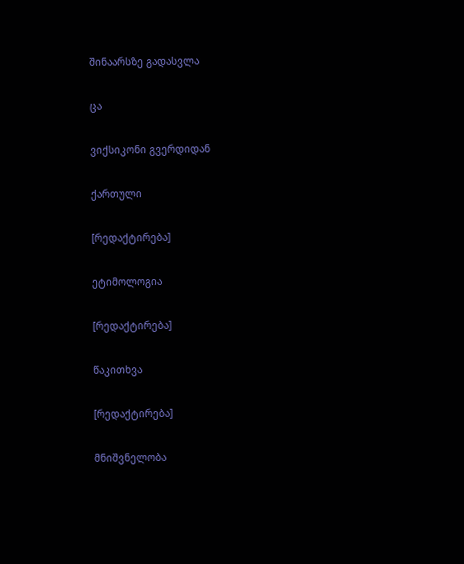შინაარსზე გადასვლა

ცა

ვიქსიკონი გვერდიდან

ქართული

[რედაქტირება]

ეტიმოლოგია

[რედაქტირება]

წაკითხვა

[რედაქტირება]

მნიშვნელობა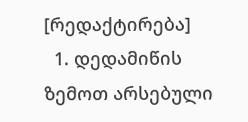[რედაქტირება]
  1. დედამიწის ზემოთ არსებული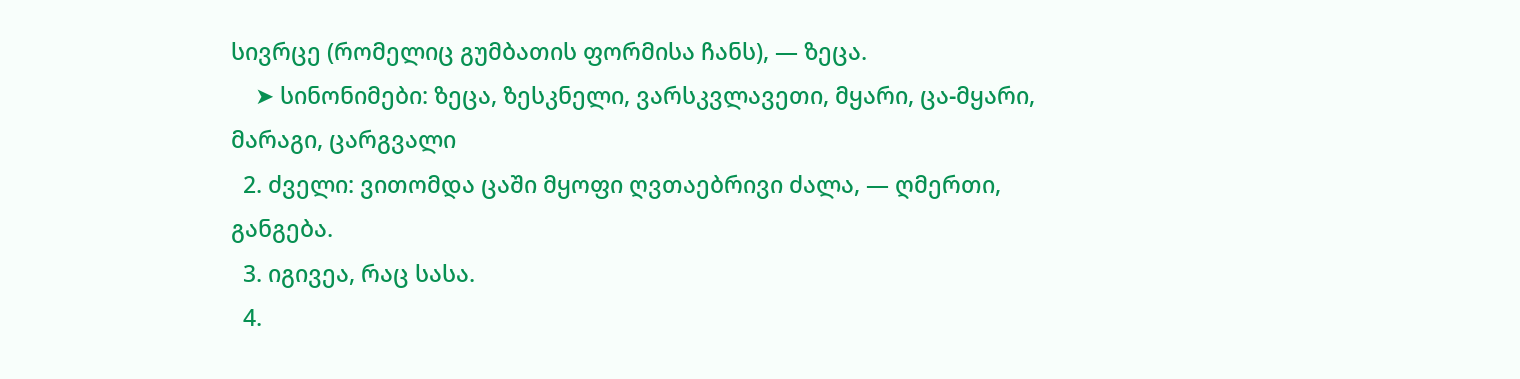სივრცე (რომელიც გუმბათის ფორმისა ჩანს), — ზეცა.
    ➤ სინონიმები: ზეცა, ზესკნელი, ვარსკვლავეთი, მყარი, ცა-მყარი, მარაგი, ცარგვალი
  2. ძველი: ვითომდა ცაში მყოფი ღვთაებრივი ძალა, — ღმერთი, განგება.
  3. იგივეა, რაც სასა.
  4.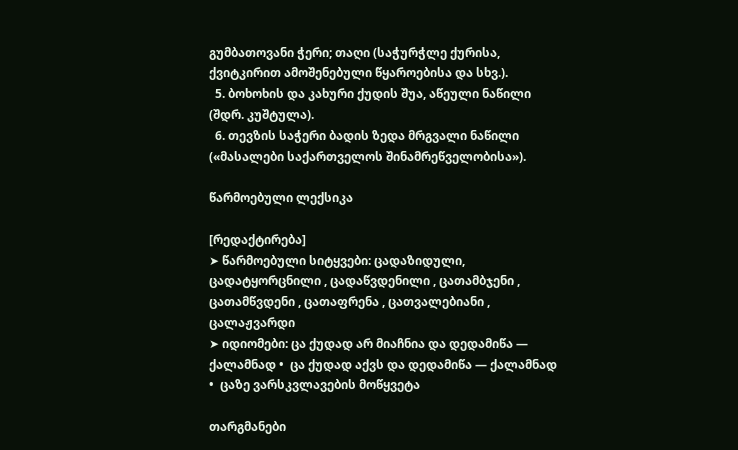გუმბათოვანი ჭერი; თაღი (საჭურჭლე ქურისა, ქვიტკირით ამოშენებული წყაროებისა და სხვ.).
  5. ბოხოხის და კახური ქუდის შუა, აწეული ნაწილი (შდრ. კუშტულა).
  6. თევზის საჭერი ბადის ზედა მრგვალი ნაწილი («მასალები საქართველოს შინამრეწველობისა»).

წარმოებული ლექსიკა

[რედაქტირება]
➤ წარმოებული სიტყვები: ცადაზიდული, ცადატყორცნილი , ცადაწვდენილი , ცათამბჯენი , ცათამწვდენი , ცათაფრენა , ცათვალებიანი , ცალაჟვარდი
➤ იდიომები: ცა ქუდად არ მიაჩნია და დედამიწა — ქალამნად •  ცა ქუდად აქვს და დედამიწა — ქალამნად •  ცაზე ვარსკვლავების მოწყვეტა

თარგმანები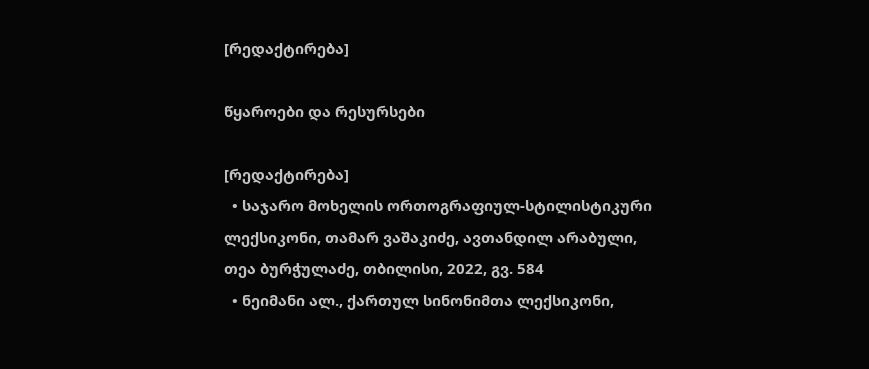[რედაქტირება]

წყაროები და რესურსები

[რედაქტირება]
  • საჯარო მოხელის ორთოგრაფიულ-სტილისტიკური ლექსიკონი, თამარ ვაშაკიძე, ავთანდილ არაბული, თეა ბურჭულაძე, თბილისი, 2022, გვ. 584
  • ნეიმანი ალ., ქართულ სინონიმთა ლექსიკონი,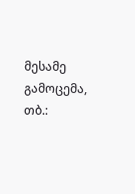მესამე გამოცემა, თბ.: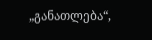„განათლება“,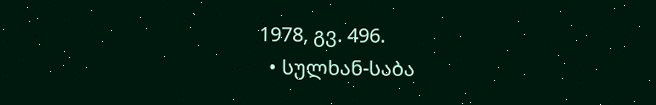1978, გვ. 496.
  • სულხან-საბა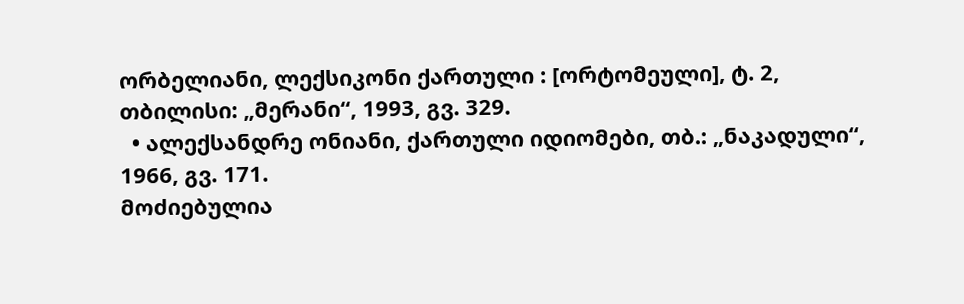ორბელიანი, ლექსიკონი ქართული : [ორტომეული], ტ. 2, თბილისი: „მერანი“, 1993, გვ. 329.
  • ალექსანდრე ონიანი, ქართული იდიომები, თბ.: „ნაკადული“, 1966, გვ. 171.
მოძიებულია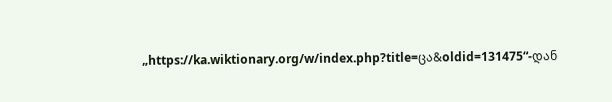„https://ka.wiktionary.org/w/index.php?title=ცა&oldid=131475“-დან